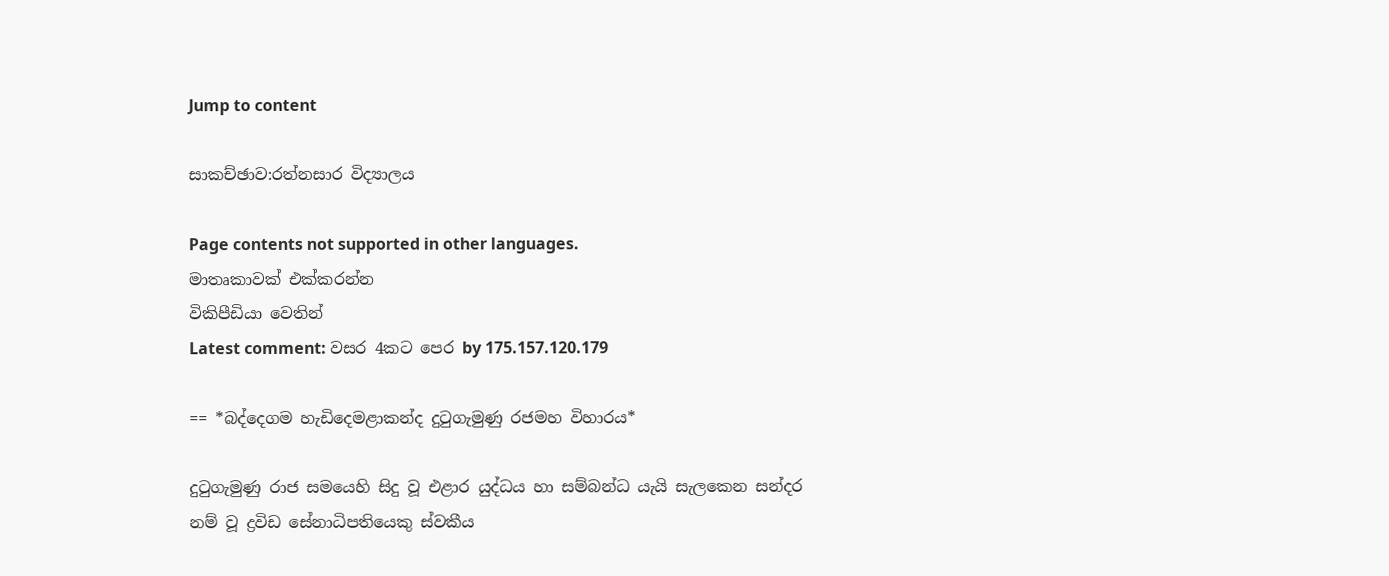Jump to content

සාකච්ඡාව:රත්නසාර විද්‍යාලය

Page contents not supported in other languages.
මාතෘකාවක් එක්කරන්න
විකිපීඩියා වෙතින්
Latest comment: වසර 4කට පෙර by 175.157.120.179

== *බද්දෙගම හැඩිදෙමළාකන්ද දුටුගැමුණු රජමහ විහාරය*

දුටුගැමුණු රාජ සමයෙහි සිදු වූ එළාර යුද්ධය හා සම්බන්ධ යැයි සැලකෙන සන්දර නම් වූ ද්‍රවිඩ සේනාධිපතියෙකු ස්වකීය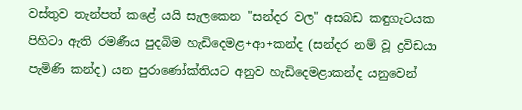වස්තුව තැන්පත් කළේ යයි සැලකෙන "සන්දර වල" අසබඩ කඳුගැටයක පිහිටා ඇති රමණීය පුදබිම හැඩිදෙමළ+ආ+කන්ද (සන්දර නම් වූ ද්‍රවිඩයා පැමිණි කන්ද) යන පුරාණෝක්තියට අනුව හැඩිදෙමළාකන්ද යනුවෙන්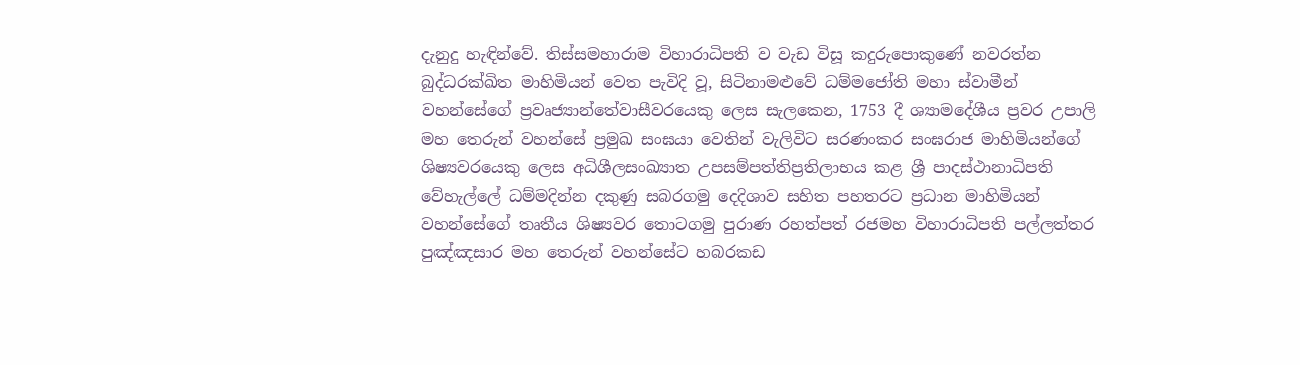දැනුදු හැඳින්වේ. තිස්සමහාරාම විහාරාධිපති ව වැඩ විසූ කදුරුපොකුණේ නවරත්න බුද්ධරක්ඛිත මාහිමියන් වෙත පැවිදි වූ, සිටිනාමළුවේ ධම්මජෝති මහා ස්වාමීන් වහන්සේගේ ප්‍රවෘජ්‍යාන්තේවාසීවරයෙකු ලෙස සැලකෙන, 1753 දී ශ්‍යාමදේශීය ප්‍රවර උපාලි මහ තෙරුන් වහන්සේ ප්‍රමුඛ සංඝයා වෙතින් වැලිවිට සරණංකර සංඝරාජ මාහිමියන්ගේ ශිෂ්‍යවරයෙකු ලෙස අධිශීලසංඛ්‍යාත උපසම්පත්තිප්‍රතිලාභය කළ ශ්‍රී පාදස්ථානාධිපති වේහැල්ලේ ධම්මදින්න දකුණු සබරගමු දෙදිශාව සහිත පහතරට ප්‍රධාන මාහිමියන් වහන්සේගේ තෘතීය ශිෂ්‍යවර තොටගමු පුරාණ රහත්පත් රජමහ විහාරාධිපති පල්ලත්තර පුඤ්ඤසාර මහ තෙරුන් වහන්සේට හබරකඩ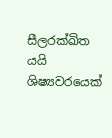සීලරක්ඛිත යයි ශිෂ්‍යවරයෙක්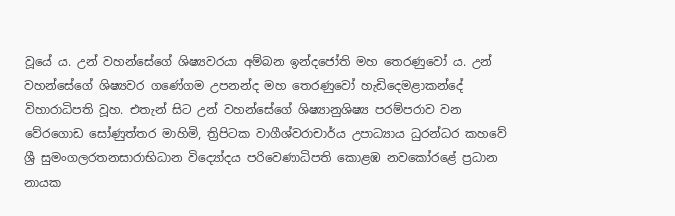වූයේ ය. උන් වහන්සේගේ ශිෂ්‍යවරයා අම්බන ඉන්දජෝති මහ තෙරණුවෝ ය. උන් වහන්සේගේ ශිෂ්‍යවර ගණේගම උපනන්ද මහ තෙරණුවෝ හැඩිදෙමළාකන්දේ විහාරාධිපති වූහ. එතැන් සිට උන් වහන්සේගේ ශිෂ්‍යානුශිෂ්‍ය පරම්පරාව වන වේරගොඩ සෝණුත්තර මාහිමි, ත්‍රිපිටක වාගීශ්වරාචාර්ය උපාධ්‍යාය ධුරන්ධර කහවේ ශ්‍රී සුමංගලරතනසාරාභිධාන විද්‍යෝදය පරිවෙණාධිපති කොළඹ නවකෝරළේ ප්‍රධාන නායක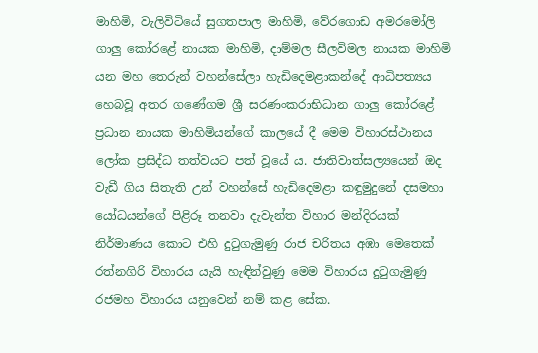මාහිමි, වැලිවිටියේ සුගතපාල මාහිමි, වේරගොඩ අමරමෝලි ගාලු කෝරළේ නායක මාහිමි, දාම්මල සීලවිමල නායක මාහිමි යන මහ තෙරුන් වහන්සේලා හැඩිදෙමළාකන්දේ ආධිපත්‍යය හෙබවූ අතර ගණේගම ශ්‍රී සරණංකරාභිධාන ගාලු කෝරළේ ප්‍රධාන නායක මාහිමියන්ගේ කාලයේ දී මෙම විහාරස්ථානය ලෝක ප්‍රසිද්ධ තත්වයට පත් වූයේ ය. ජාතිවාත්සල්‍යයෙන් ඔද වැඩී ගිය සිතැති උන් වහන්සේ හැඩිදෙමළා කඳුමුදුනේ දසමහා යෝධයන්ගේ පිළිරූ තනවා දැවැන්ත විහාර මන්දිරයක් නිර්මාණය කොට එහි දුටුගැමුණු රාජ චරිතය අඹා මෙතෙක් රත්නගිරි විහාරය යැයි හැඳින්වුණු මෙම විහාරය දුටුගැමුණු රජමහ විහාරය යනුවෙන් නම් කළ සේක.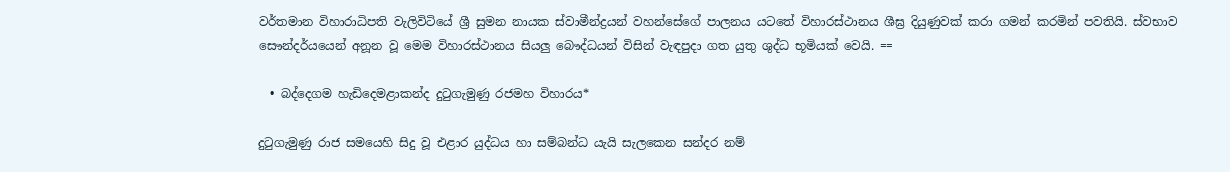වර්තමාන විහාරාධිපති වැලිවිටියේ ශ්‍රී සුමන නායක ස්වාමීන්ද්‍රයන් වහන්සේගේ පාලනය යටතේ විහාරස්ථානය ශීඝ්‍ර දියුණුවක් කරා ගමන් කරමින් පවතියි. ස්වභාව සෞන්දර්යයෙන් අනූන වූ මෙම විහාරස්ථානය සියලු බෞද්ධයන් විසින් වැඳපුදා ගත යුතු ශුද්ධ භූමියක් වෙයි. ==

  • බද්දෙගම හැඩිදෙමළාකන්ද දුටුගැමුණු රජමහ විහාරය*

දුටුගැමුණු රාජ සමයෙහි සිදු වූ එළාර යුද්ධය හා සම්බන්ධ යැයි සැලකෙන සන්දර නම්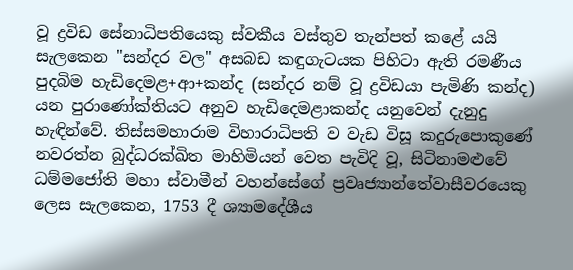වූ ද්‍රවිඩ සේනාධිපතියෙකු ස්වකීය වස්තුව තැන්පත් කළේ යයි සැලකෙන "සන්දර වල" අසබඩ කඳුගැටයක පිහිටා ඇති රමණීය පුදබිම හැඩිදෙමළ+ආ+කන්ද (සන්දර නම් වූ ද්‍රවිඩයා පැමිණි කන්ද) යන පුරාණෝක්තියට අනුව හැඩිදෙමළාකන්ද යනුවෙන් දැනුදු හැඳින්වේ. තිස්සමහාරාම විහාරාධිපති ව වැඩ විසූ කදුරුපොකුණේ නවරත්න බුද්ධරක්ඛිත මාහිමියන් වෙත පැවිදි වූ, සිටිනාමළුවේ ධම්මජෝති මහා ස්වාමීන් වහන්සේගේ ප්‍රවෘජ්‍යාන්තේවාසීවරයෙකු ලෙස සැලකෙන, 1753 දී ශ්‍යාමදේශීය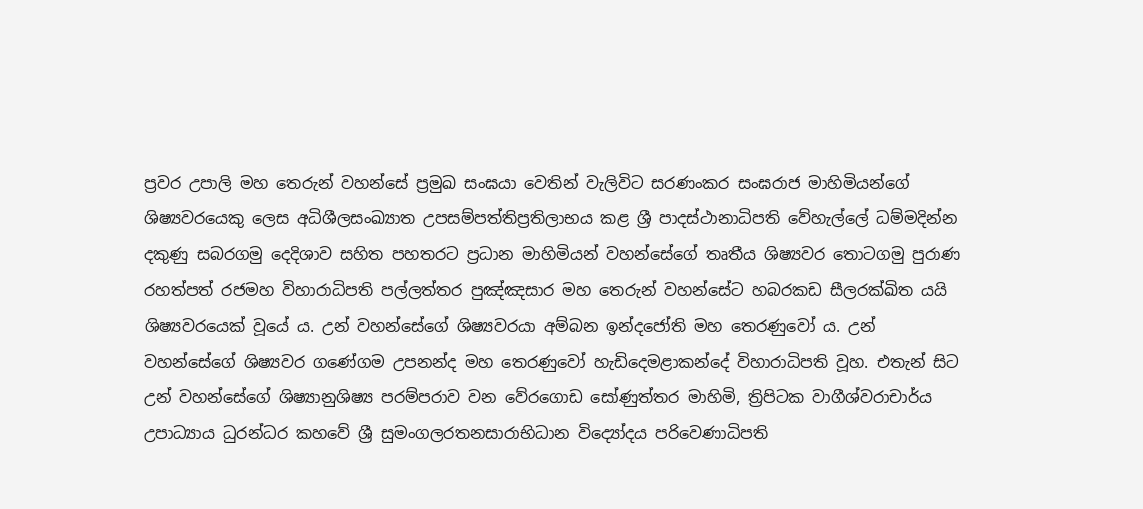ප්‍රවර උපාලි මහ තෙරුන් වහන්සේ ප්‍රමුඛ සංඝයා වෙතින් වැලිවිට සරණංකර සංඝරාජ මාහිමියන්ගේ ශිෂ්‍යවරයෙකු ලෙස අධිශීලසංඛ්‍යාත උපසම්පත්තිප්‍රතිලාභය කළ ශ්‍රී පාදස්ථානාධිපති වේහැල්ලේ ධම්මදින්න දකුණු සබරගමු දෙදිශාව සහිත පහතරට ප්‍රධාන මාහිමියන් වහන්සේගේ තෘතීය ශිෂ්‍යවර තොටගමු පුරාණ රහත්පත් රජමහ විහාරාධිපති පල්ලත්තර පුඤ්ඤසාර මහ තෙරුන් වහන්සේට හබරකඩ සීලරක්ඛිත යයි ශිෂ්‍යවරයෙක් වූයේ ය. උන් වහන්සේගේ ශිෂ්‍යවරයා අම්බන ඉන්දජෝති මහ තෙරණුවෝ ය. උන් වහන්සේගේ ශිෂ්‍යවර ගණේගම උපනන්ද මහ තෙරණුවෝ හැඩිදෙමළාකන්දේ විහාරාධිපති වූහ. එතැන් සිට උන් වහන්සේගේ ශිෂ්‍යානුශිෂ්‍ය පරම්පරාව වන වේරගොඩ සෝණුත්තර මාහිමි, ත්‍රිපිටක වාගීශ්වරාචාර්ය උපාධ්‍යාය ධුරන්ධර කහවේ ශ්‍රී සුමංගලරතනසාරාභිධාන විද්‍යෝදය පරිවෙණාධිපති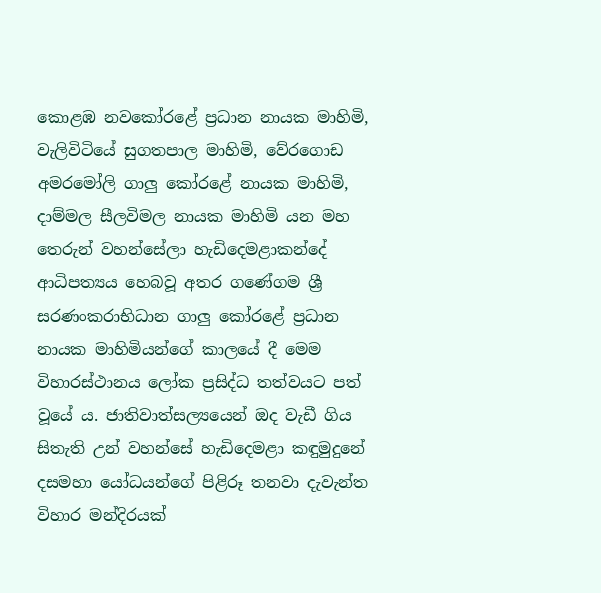කොළඹ නවකෝරළේ ප්‍රධාන නායක මාහිමි, වැලිවිටියේ සුගතපාල මාහිමි, වේරගොඩ අමරමෝලි ගාලු කෝරළේ නායක මාහිමි, දාම්මල සීලවිමල නායක මාහිමි යන මහ තෙරුන් වහන්සේලා හැඩිදෙමළාකන්දේ ආධිපත්‍යය හෙබවූ අතර ගණේගම ශ්‍රී සරණංකරාභිධාන ගාලු කෝරළේ ප්‍රධාන නායක මාහිමියන්ගේ කාලයේ දී මෙම විහාරස්ථානය ලෝක ප්‍රසිද්ධ තත්වයට පත් වූයේ ය. ජාතිවාත්සල්‍යයෙන් ඔද වැඩී ගිය සිතැති උන් වහන්සේ හැඩිදෙමළා කඳුමුදුනේ දසමහා යෝධයන්ගේ පිළිරූ තනවා දැවැන්ත විහාර මන්දිරයක්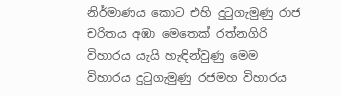නිර්මාණය කොට එහි දුටුගැමුණු රාජ චරිතය අඹා මෙතෙක් රත්නගිරි විහාරය යැයි හැඳින්වුණු මෙම විහාරය දුටුගැමුණු රජමහ විහාරය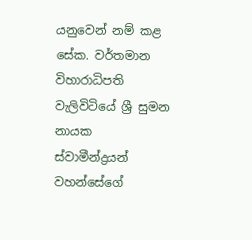යනුවෙන් නම් කළ සේක. වර්තමාන විහාරාධිපති වැලිවිටියේ ශ්‍රී සුමන නායක ස්වාමීන්ද්‍රයන් වහන්සේගේ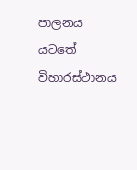පාලනය යටතේ විහාරස්ථානය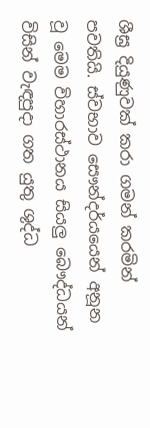ශීඝ්‍ර දියුණුවක් කරා ගමන් කරමින් පවතියි. ස්වභාව සෞන්දර්යයෙන් අනූන වූ මෙම විහාරස්ථානය සියලු බෞද්ධයන් විසින් වැඳපුදා ගත යුතු ශුද්ධ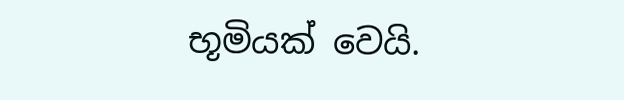භූමියක් වෙයි.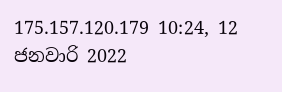175.157.120.179 10:24, 12 ජනවාරි 2022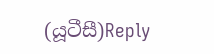(යූටීසී)Reply